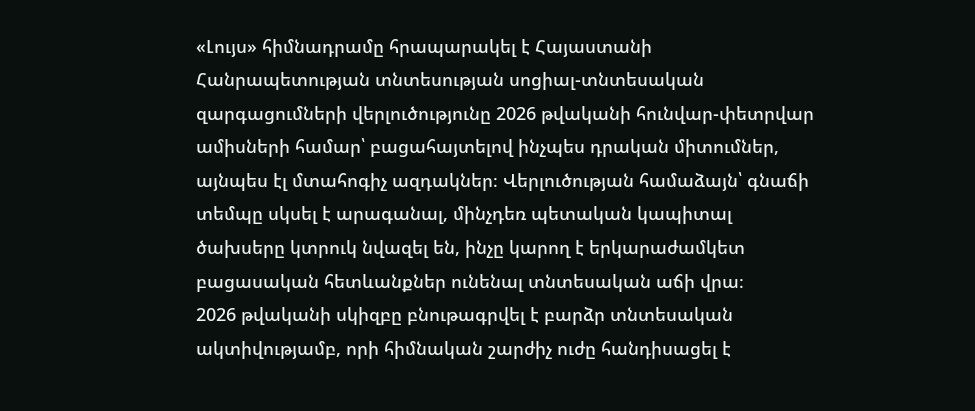«Լույս» հիմնադրամը հրապարակել է Հայաստանի Հանրապետության տնտեսության սոցիալ-տնտեսական զարգացումների վերլուծությունը 2026 թվականի հունվար-փետրվար ամիսների համար՝ բացահայտելով ինչպես դրական միտումներ, այնպես էլ մտահոգիչ ազդակներ։ Վերլուծության համաձայն՝ գնաճի տեմպը սկսել է արագանալ, մինչդեռ պետական կապիտալ ծախսերը կտրուկ նվազել են, ինչը կարող է երկարաժամկետ բացասական հետևանքներ ունենալ տնտեսական աճի վրա։
2026 թվականի սկիզբը բնութագրվել է բարձր տնտեսական ակտիվությամբ, որի հիմնական շարժիչ ուժը հանդիսացել է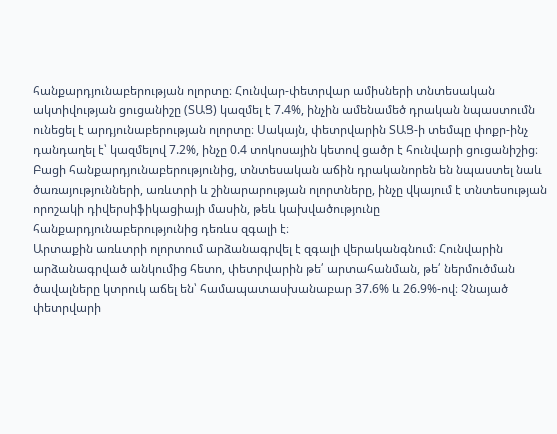հանքարդյունաբերության ոլորտը։ Հունվար-փետրվար ամիսների տնտեսական ակտիվության ցուցանիշը (ՏԱՑ) կազմել է 7.4%, ինչին ամենամեծ դրական նպաստումն ունեցել է արդյունաբերության ոլորտը։ Սակայն, փետրվարին ՏԱՑ-ի տեմպը փոքր-ինչ դանդաղել է՝ կազմելով 7.2%, ինչը 0.4 տոկոսային կետով ցածր է հունվարի ցուցանիշից։ Բացի հանքարդյունաբերությունից, տնտեսական աճին դրականորեն են նպաստել նաև ծառայությունների, առևտրի և շինարարության ոլորտները, ինչը վկայում է տնտեսության որոշակի դիվերսիֆիկացիայի մասին, թեև կախվածությունը հանքարդյունաբերությունից դեռևս զգալի է։
Արտաքին առևտրի ոլորտում արձանագրվել է զգալի վերականգնում։ Հունվարին արձանագրված անկումից հետո, փետրվարին թե՛ արտահանման, թե՛ ներմուծման ծավալները կտրուկ աճել են՝ համապատասխանաբար 37.6% և 26.9%-ով։ Չնայած փետրվարի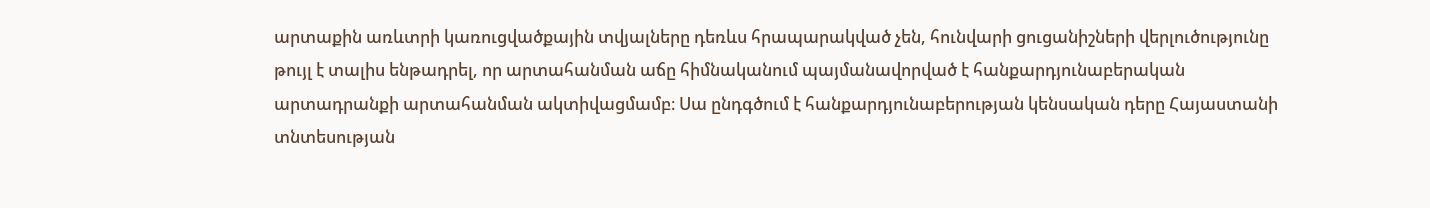արտաքին առևտրի կառուցվածքային տվյալները դեռևս հրապարակված չեն, հունվարի ցուցանիշների վերլուծությունը թույլ է տալիս ենթադրել, որ արտահանման աճը հիմնականում պայմանավորված է հանքարդյունաբերական արտադրանքի արտահանման ակտիվացմամբ։ Սա ընդգծում է հանքարդյունաբերության կենսական դերը Հայաստանի տնտեսության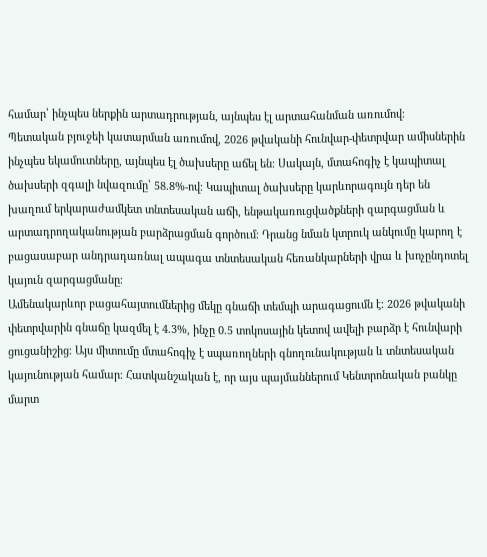համար՝ ինչպես ներքին արտադրության, այնպես էլ արտահանման առումով։
Պետական բյուջեի կատարման առումով, 2026 թվականի հունվար-փետրվար ամիսներին ինչպես եկամուտները, այնպես էլ ծախսերը աճել են։ Սակայն, մտահոգիչ է կապիտալ ծախսերի զգալի նվազումը՝ 58.8%-ով։ Կապիտալ ծախսերը կարևորագույն դեր են խաղում երկարաժամկետ տնտեսական աճի, ենթակառուցվածքների զարգացման և արտադրողականության բարձրացման գործում։ Դրանց նման կտրուկ անկումը կարող է բացասաբար անդրադառնալ ապագա տնտեսական հեռանկարների վրա և խոչընդոտել կայուն զարգացմանը։
Ամենակարևոր բացահայտումներից մեկը գնաճի տեմպի արագացումն է։ 2026 թվականի փետրվարին գնաճը կազմել է 4.3%, ինչը 0.5 տոկոսային կետով ավելի բարձր է հունվարի ցուցանիշից։ Այս միտումը մտահոգիչ է սպառողների գնողունակության և տնտեսական կայունության համար։ Հատկանշական է, որ այս պայմաններում Կենտրոնական բանկը մարտ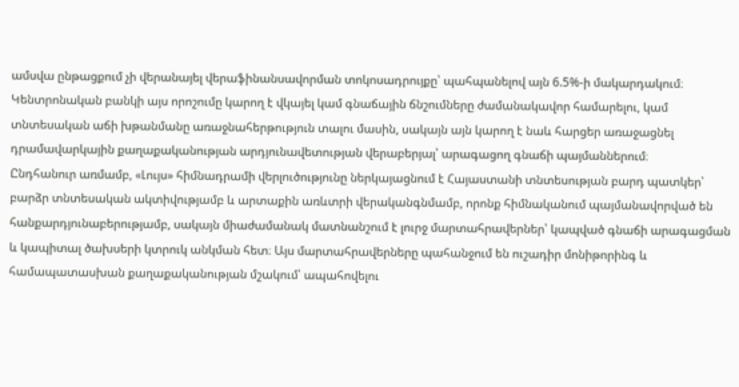ամսվա ընթացքում չի վերանայել վերաֆինանսավորման տոկոսադրույքը՝ պահպանելով այն 6.5%-ի մակարդակում։ Կենտրոնական բանկի այս որոշումը կարող է վկայել կամ գնաճային ճնշումները ժամանակավոր համարելու, կամ տնտեսական աճի խթանմանը առաջնահերթություն տալու մասին, սակայն այն կարող է նաև հարցեր առաջացնել դրամավարկային քաղաքականության արդյունավետության վերաբերյալ՝ արագացող գնաճի պայմաններում։
Ընդհանուր առմամբ, «Լույս» հիմնադրամի վերլուծությունը ներկայացնում է Հայաստանի տնտեսության բարդ պատկեր՝ բարձր տնտեսական ակտիվությամբ և արտաքին առևտրի վերականգնմամբ, որոնք հիմնականում պայմանավորված են հանքարդյունաբերությամբ, սակայն միաժամանակ մատնանշում է լուրջ մարտահրավերներ՝ կապված գնաճի արագացման և կապիտալ ծախսերի կտրուկ անկման հետ։ Այս մարտահրավերները պահանջում են ուշադիր մոնիթորինգ և համապատասխան քաղաքականության մշակում՝ ապահովելու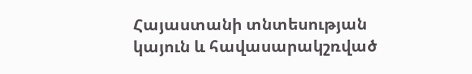Հայաստանի տնտեսության կայուն և հավասարակշռված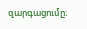զարգացումը։